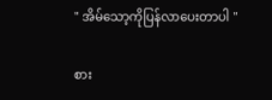" အိမ်သော့ကိုပြန်လာပေးတာပါ "

စား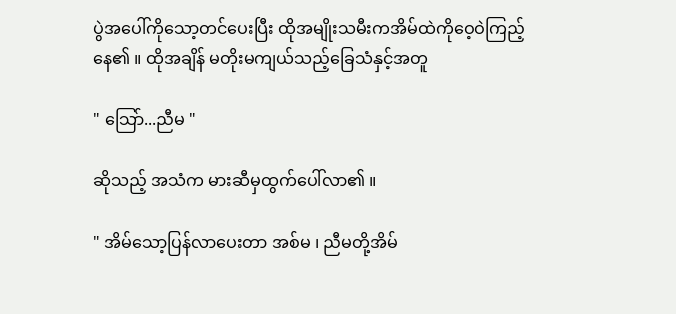ပွဲအပေါ်ကိုသော့တင်ပေးပြီး ထိုအမျိုးသမီးကအိမ်ထဲကိုဝေ့ဝဲကြည့်နေ၏ ။ ထိုအချိန် မတိုးမကျယ်သည့်ခြေသံနှင့်အတူ

" သြော်...ညီမ "

ဆိုသည့် အသံက မားဆီမှထွက်ပေါ်လာ၏ ။

" အိမ်သော့ပြန်လာပေးတာ အစ်မ ၊ ညီမတို့အိမ်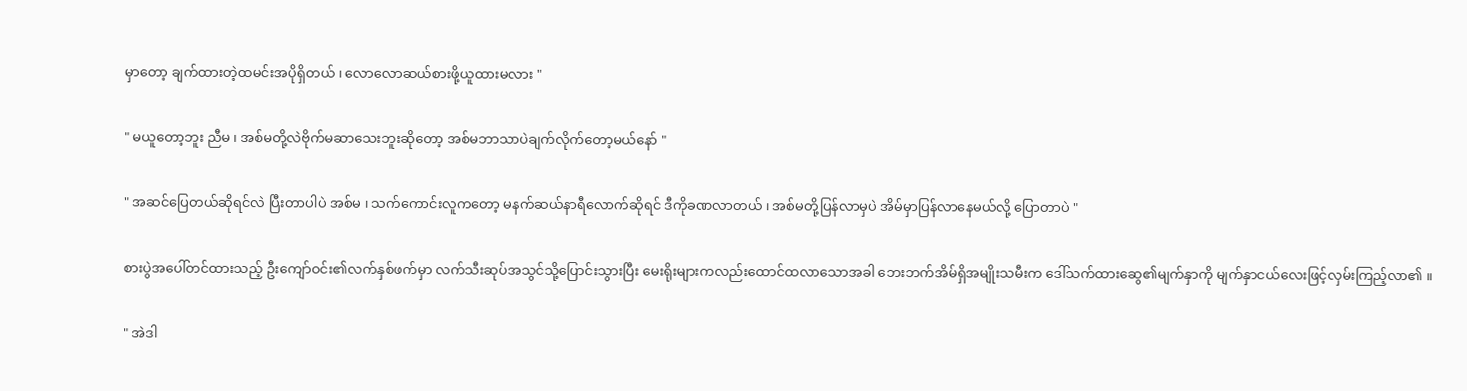မှာတော့ ချက်ထားတဲ့ထမင်းအပိုရှိတယ် ၊ လောလောဆယ်စားဖို့ယူထားမလား "

" မယူတော့ဘူး ညီမ ၊ အစ်မတို့လဲဗိုက်မဆာသေးဘူးဆိုတော့ အစ်မဘာသာပဲချက်လိုက်တော့မယ်နော် "

" အဆင်ပြေတယ်ဆိုရင်လဲ ပြီးတာပါပဲ အစ်မ ၊ သက်ကောင်းလူကတော့ မနက်ဆယ်နာရီလောက်ဆိုရင် ဒီကိုခဏလာတယ် ၊ အစ်မတို့ပြန်လာမှပဲ အိမ်မှာပြန်လာနေမယ်လို့ ပြောတာပဲ "

စားပွဲအပေါ်တင်ထားသည့် ဦးကျော်ဝင်း၏လက်နှစ်ဖက်မှာ လက်သီးဆုပ်အသွင်သို့ပြောင်းသွားပြီး မေးရိုးများကလည်းထောင်ထလာသောအခါ ဘေးဘက်အိမ်ရှိအမျိုးသမီးက ဒေါ်သက်ထားဆွေ၏မျက်နှာကို မျက်နှာငယ်လေးဖြင့်လှမ်းကြည့်လာ၏ ။

" အဲဒါ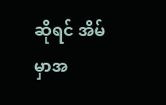ဆိုရင် အိမ်မှာအ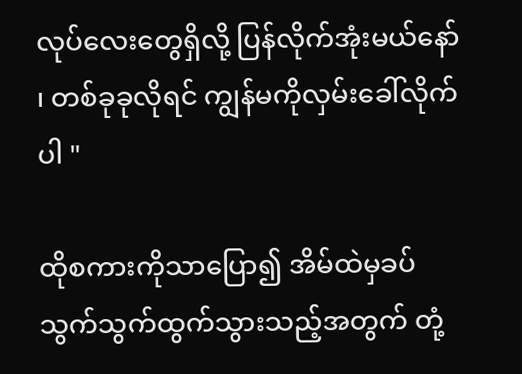လုပ်လေးတွေရှိလို့ ပြန်လိုက်အုံးမယ်နော် ၊ တစ်ခုခုလိုရင် ကျွန်မကိုလှမ်းခေါ်လိုက်ပါ "

ထိုစကားကိုသာပြော၍ အိမ်ထဲမှခပ်သွက်သွက်ထွက်သွားသည့်အတွက် တုံ့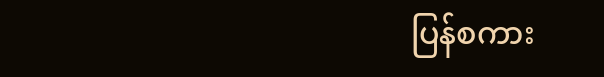ပြန်စကား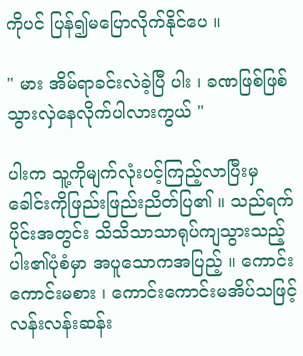ကိုပင် ပြန်၍မပြောလိုက်နိုင်ပေ ။

" မား အိမ်ရာခင်းလဲခဲ့ပြီ ပါး ၊ ခဏဖြစ်ဖြစ်သွားလှဲနေလိုက်ပါလားကွယ် "

ပါးက သူ့ကိုမျက်လုံးပင့်ကြည့်လာပြီးမှ ခေါင်းကိုဖြည်းဖြည်းညိတ်ပြ၏ ။ သည်ရက်ပိုင်းအတွင်း သိသိသာသာရုပ်ကျသွားသည့် ပါး၏ပုံစံမှာ အပူသောကအပြည့် ။ ကောင်းကောင်းမစား ၊ ကောင်းကောင်းမအိပ်သဖြင့် လန်းလန်းဆန်း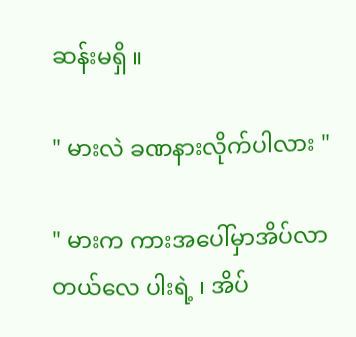ဆန်းမရှိ ။

" မားလဲ ခဏနားလိုက်ပါလား "

" မားက ကားအပေါ်မှာအိပ်လာတယ်လေ ပါးရဲ့ ၊ အိပ်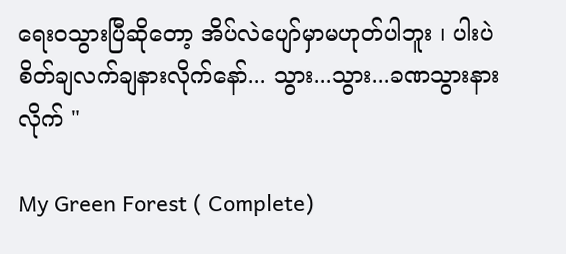ရေးဝသွားပြီဆိုတော့ အိပ်လဲပျော်မှာမဟုတ်ပါဘူး ၊ ပါးပဲ စိတ်ချလက်ချနားလိုက်နော်... သွား...သွား...ခဏသွားနားလိုက် "

My Green Forest ( Complete)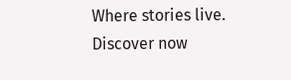Where stories live. Discover now